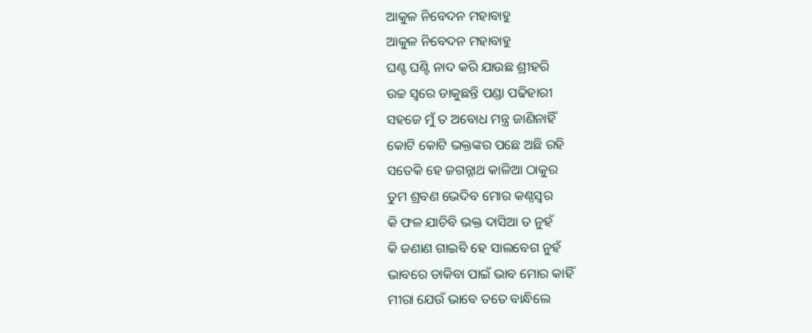ଆକୁଳ ନିବେଦନ ମହାବାହୁ
ଆକୁଳ ନିବେଦନ ମହାବାହୁ
ଘଣ୍ଟ ଘଣ୍ଟି ନାଦ କରି ଯାଉଛ ଶ୍ରୀହରି
ଉଚ୍ଚ ସ୍ବରେ ଡାକୁଛନ୍ତି ପଣ୍ଡା ପଢିହାରୀ
ସହଜେ ମୁଁ ତ ଅବୋଧ ମନ୍ତ୍ର ଜାଣିନାହିଁ
କୋଟି କୋଟି ଭକ୍ତଙ୍କର ପଛେ ଅଛି ରହି
ସତେକି ହେ ଜଗନ୍ନାଥ କାଳିଆ ଠାକୁର
ତୁମ ଶ୍ରବଣ ଭେଦିବ ମୋର କଣ୍ଠସ୍ବର
କି ଫଳ ଯାଚିବି ଭକ୍ତ ଦାସିଆ ତ ନୁହଁ
କି ଜଣାଣ ଗାଇବି ହେ ସାଲବେଗ ନୁହଁ
ଭାବରେ ଡାକିବା ପାଇଁ ଭାବ ମୋର କାହିଁ
ମୀରା ଯେଉଁ ଭାବେ ତତେ ବାନ୍ଧିଲେ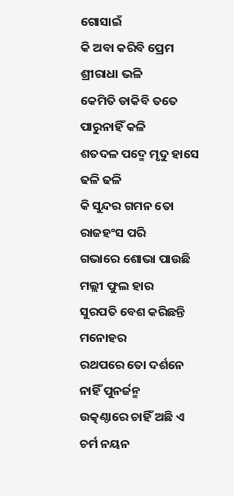ଗୋସାଇଁ
କି ଅବା କରିବି ପ୍ରେମ ଶ୍ରୀରାଧା ଭଳି
କେମିତି ଡାକିବି ତତେ ପାରୁନାହିଁ କଳି
ଶତଦଳ ପଦ୍ମେ ମୃଦୁ ହାସେ ଢଳି ଢଳି
କି ସୁନ୍ଦର ଗମନ ତୋ ରାଜହଂସ ପରି
ଗଭାରେ ଶୋଭା ପାଉଛି ମଲ୍ଲୀ ଫୁଲ ହାର
ସୁରପତି ବେଶ କରିଛନ୍ତି ମନୋହର
ରଥପରେ ତୋ ଦର୍ଶନେ ନାହିଁ ପୁନର୍ଜନ୍ମ
ଉତ୍କଣ୍ଠାରେ ଚାହିଁ ଅଛି ଏ ଚର୍ମ ନୟନ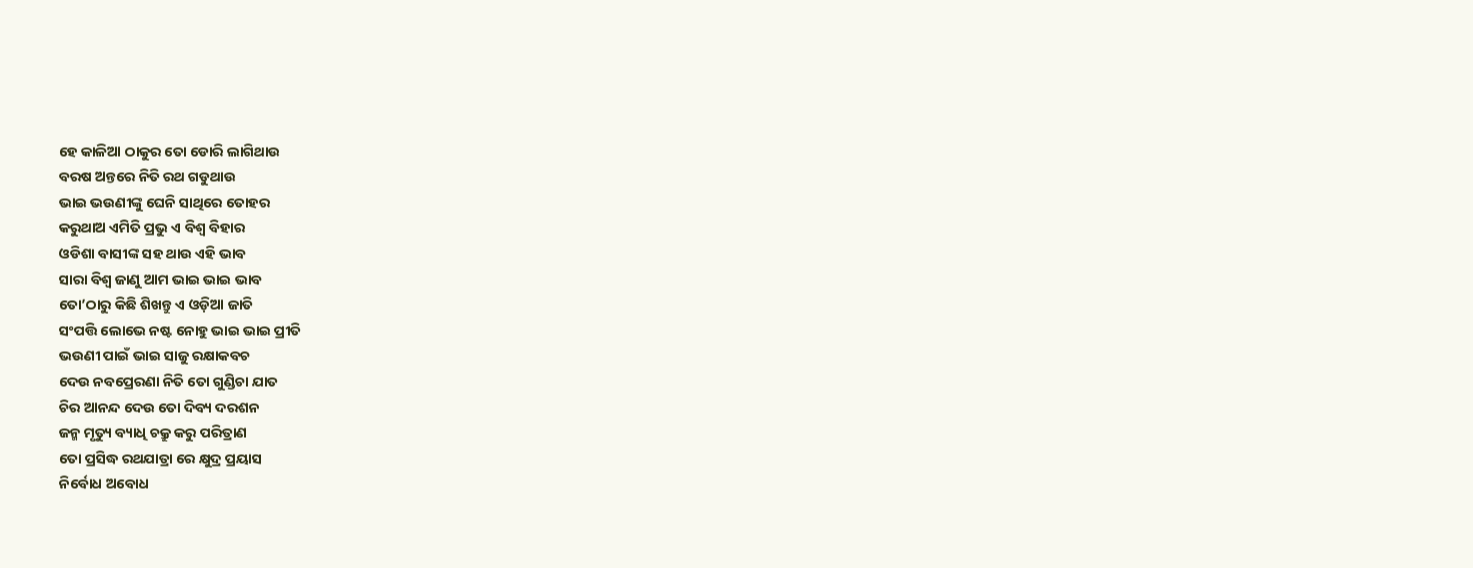ହେ କାଳିଆ ଠାକୁର ତୋ ଡୋରି ଲାଗିଥାଉ
ବରଷ ଅନ୍ତରେ ନିତି ରଥ ଗଡୁଥାଉ
ଭାଇ ଭଉଣୀଙ୍କୁ ଘେନି ସାଥିରେ ତୋହର
କରୁଥାଅ ଏମିତି ପ୍ରଭୁ ଏ ବିଶ୍ବ ବିହାର
ଓଡିଶା ବାସୀଙ୍କ ସହ ଥାଉ ଏହି ଭାବ
ସାରା ବିଶ୍ବ ଜାଣୁ ଆମ ଭାଇ ଭାଇ ଭାବ
ତୋ’ଠାରୁ କିଛି ଶିଖନ୍ତୁ ଏ ଓଡ଼ିଆ ଜାତି
ସଂପତ୍ତି ଲୋଭେ ନଷ୍ଟ ନୋହୁ ଭାଇ ଭାଇ ପ୍ରୀତି
ଭଉଣୀ ପାଇଁ ଭାଇ ସାଜୁ ରକ୍ଷାକବଚ
ଦେଉ ନବପ୍ରେରଣା ନିତି ତୋ ଗୁଣ୍ଡିଚା ଯାତ
ଚିର ଆନନ୍ଦ ଦେଉ ତୋ ଦିବ୍ୟ ଦରଶନ
ଜନ୍ମ ମୃତ୍ୟୁ ବ୍ୟାଧି ଚକ୍ରୁ କରୁ ପରିତ୍ରାଣ
ତୋ ପ୍ରସିଦ୍ଧ ରଥଯାତ୍ରା ରେ କ୍ଷୁଦ୍ର ପ୍ରୟାସ
ନିର୍ବୋଧ ଅବୋଧ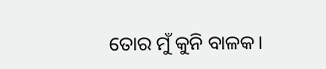ତୋର ମୁଁ କୁନି ବାଳକ।